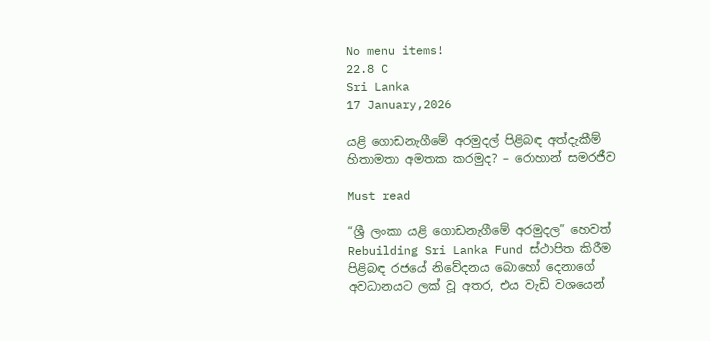No menu items!
22.8 C
Sri Lanka
17 January,2026

යළි ගොඩනැගීමේ අරමුදල් පිළිබඳ අත්දැකීම් හිතාමතා අමතක කරමුද? – රොහාන් සමරජීව

Must read

“ශ්‍රී ලංකා යළි ගොඩනැගීමේ අරමුදල” හෙවත් Rebuilding Sri Lanka Fund ස්ථාපිත කිරීම පිළිබඳ රජයේ නිවේදනය බොහෝ දෙනාගේ අවධානයට ලක් වූ අතර, එය වැඩි වශයෙන්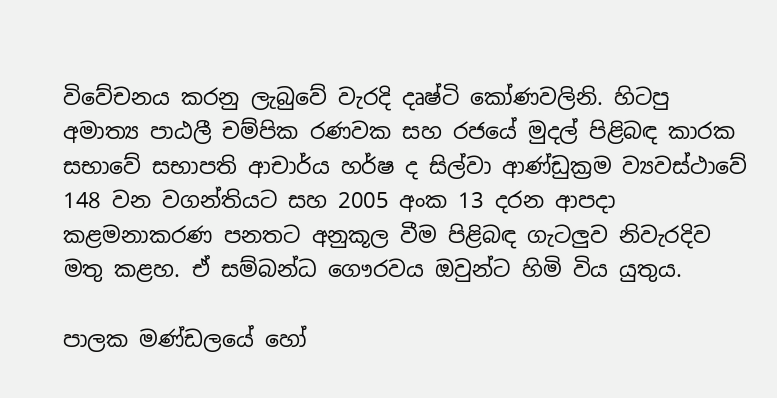විවේචනය කරනු ලැබුවේ වැරදි දෘෂ්ටි කෝණවලිනි. හිටපු අමාත්‍ය පාඨලී චම්පික රණවක සහ රජයේ මුදල් පිළිබඳ කාරක සභාවේ සභාපති ආචාර්ය හර්ෂ ද සිල්වා ආණ්ඩුක්‍රම ව්‍යවස්ථාවේ 148 වන වගන්තියට සහ 2005 අංක 13 දරන ආපදා කළමනාකරණ පනතට අනුකූල වීම පිළිබඳ ගැටලු‍ව නිවැරදිව මතු කළහ. ඒ සම්බන්ධ ගෞරවය ඔවුන්ට හිමි විය යුතුය.

පාලක මණ්ඩලයේ හෝ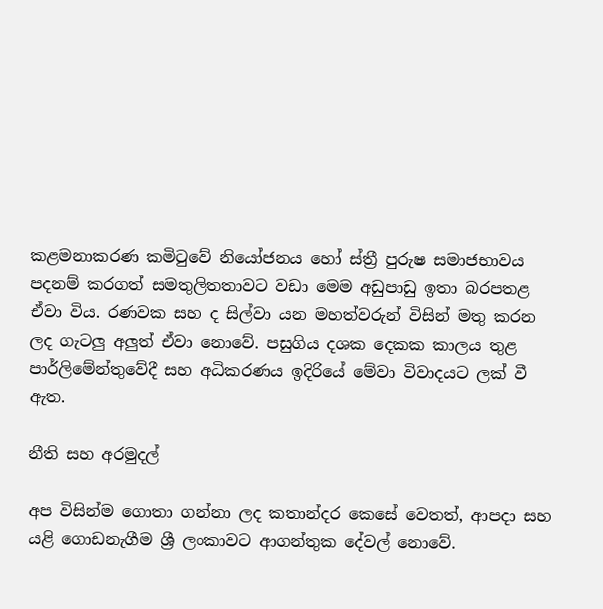කළමනාකරණ කමිටුවේ නියෝජනය හෝ ස්ත්‍රී පුරුෂ සමාජභාවය පදනම් කරගත් සමතුලිතතාවට වඩා මෙම අඩුපාඩු ඉතා බරපතළ ඒවා විය. රණවක සහ ද සිල්වා යන මහත්වරුන් විසින් මතු කරන ලද ගැටලු‍ අලු‍ත් ඒවා නොවේ. පසුගිය දශක දෙකක කාලය තුළ පාර්ලිමේන්තුවේදී සහ අධිකරණය ඉදිරියේ මේවා විවාදයට ලක් වී ඇත.

නීති සහ අරමුදල්

අප විසින්ම ගොතා ගන්නා ලද කතාන්දර කෙසේ වෙතත්, ආපදා සහ යළි ගොඩනැගීම ශ්‍රී ලංකාවට ආගන්තුක දේවල් නොවේ.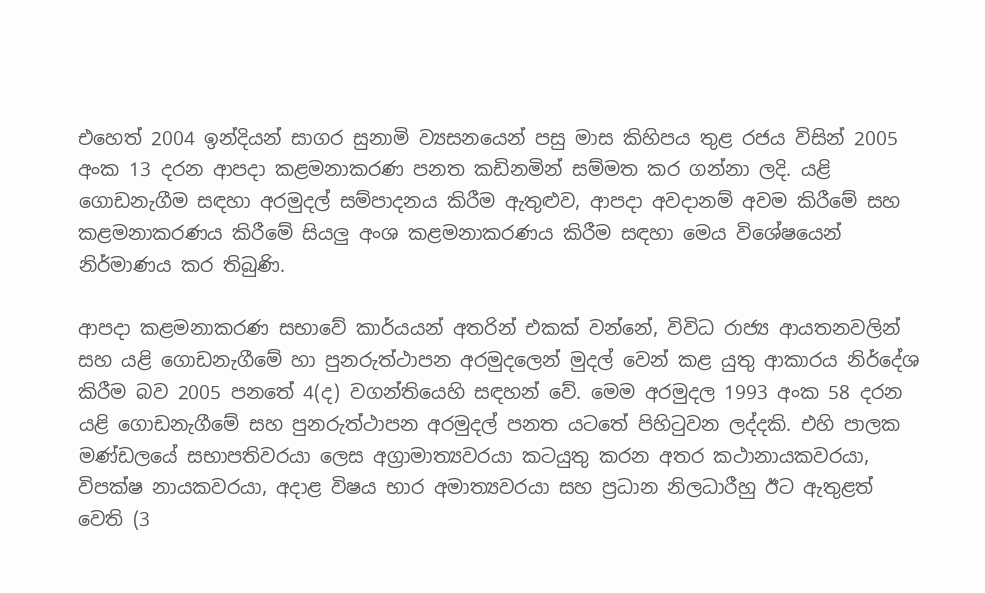එහෙත් 2004 ඉන්දියන් සාගර සුනාමි ව්‍යසනයෙන් පසු මාස කිහිපය තුළ රජය විසින් 2005 අංක 13 දරන ආපදා කළමනාකරණ පනත කඩිනමින් සම්මත කර ගන්නා ලදි. යළි ගොඩනැගීම සඳහා අරමුදල් සම්පාදනය කිරීම ඇතුළුව, ආපදා අවදානම් අවම කිරීමේ සහ කළමනාකරණය කිරීමේ සියලු‍ අංශ කළමනාකරණය කිරීම සඳහා මෙය විශේෂයෙන් නිර්මාණය කර තිබුණි.

ආපදා කළමනාකරණ සභාවේ කාර්යයන් අතරින් එකක් වන්නේ, විවිධ රාජ්‍ය ආයතනවලින් සහ යළි ගොඩනැගීමේ හා පුනරුත්ථාපන අරමුදලෙන් මුදල් වෙන් කළ යුතු ආකාරය නිර්දේශ කිරීම බව 2005 පනතේ 4(ද) වගන්තියෙහි සඳහන් වේ. මෙම අරමුදල 1993 අංක 58 දරන යළි ගොඩනැගීමේ සහ පුනරුත්ථාපන අරමුදල් පනත යටතේ පිහිටුවන ලද්දකි. එහි පාලක මණ්ඩලයේ සභාපතිවරයා ලෙස අග්‍රාමාත්‍යවරයා කටයුතු කරන අතර කථානායකවරයා, විපක්ෂ නායකවරයා, අදාළ විෂය භාර අමාත්‍යවරයා සහ ප්‍රධාන නිලධාරීහු ඊට ඇතුළත් වෙති (3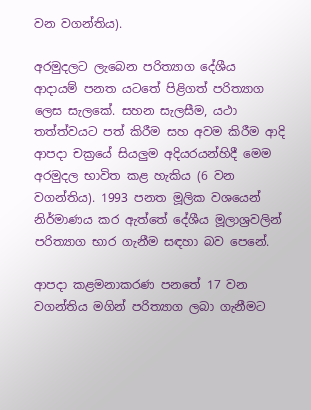වන වගන්තිය).

අරමුදලට ලැබෙන පරිත්‍යාග දේශීය ආදායම් පනත යටතේ පිළිගත් පරිත්‍යාග ලෙස සැලකේ. සහන සැලසීම, යථා තත්ත්වයට පත් කිරීම සහ අවම කිරීම ආදි ආපදා චක්‍රයේ සියලු‍ම අදියරයන්හිදී මෙම අරමුදල භාවිත කළ හැකිය (6 වන වගන්තිය). 1993 පනත මූලික වශයෙන් නිර්මාණය කර ඇත්තේ දේශීය මූලාශ්‍රවලින් පරිත්‍යාග භාර ගැනීම සඳහා බව පෙනේ.

ආපදා කළමනාකරණ පනතේ 17 වන වගන්තිය මගින් පරිත්‍යාග ලබා ගැනීමට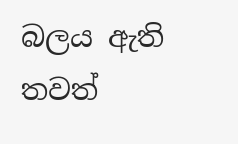බලය ඇති තවත්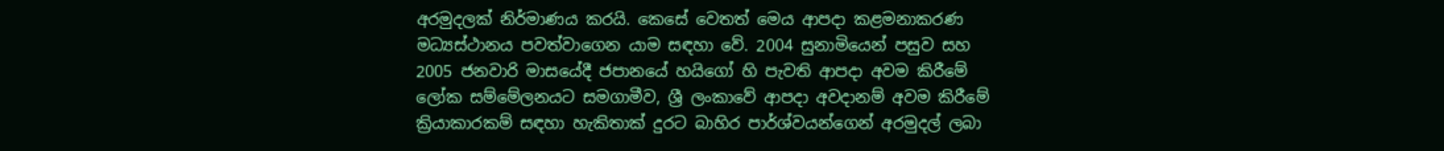අරමුදලක් නිර්මාණය කරයි. කෙසේ වෙතත් මෙය ආපදා කළමනාකරණ මධ්‍යස්ථානය පවත්වාගෙන යාම සඳහා වේ. 2004 සුනාමියෙන් පසුව සහ 2005 ජනවාරි මාසයේදී ජපානයේ හයිගෝ හි පැවති ආපදා අවම කිරීමේ ලෝක සම්මේලනයට සමගාමීව, ශ්‍රී ලංකාවේ ආපදා අවදානම් අවම කිරීමේ ක්‍රියාකාරකම් සඳහා හැකිතාක් දුරට බාහිර පාර්ශ්වයන්ගෙන් අරමුදල් ලබා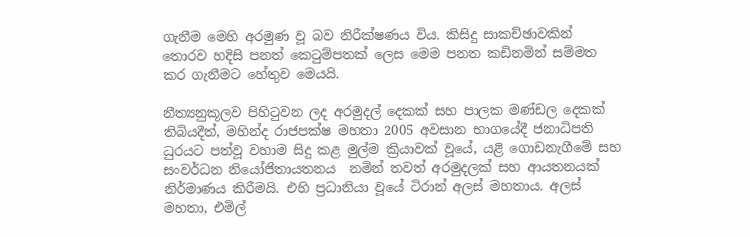ගැනීම මෙහි අරමුණ වූ බව නිරීක්ෂණය විය. කිසිදු සාකච්ඡාවකින් තොරව හදිසි පනත් කෙටුම්පතක් ලෙස මෙම පනත කඩිනමින් සම්මත කර ගැනීමට හේතුව මෙයයි.

නීත්‍යනුකූලව පිහිටුවන ලද අරමුදල් දෙකක් සහ පාලක මණ්ඩල දෙකක් තිබියදීත්, මහින්ද රාජපක්ෂ මහතා 2005 අවසාන භාගයේදී ජනාධිපති ධුරයට පත්වූ වහාම සිදු කළ මුල්ම ක්‍රියාවක් වූයේ, යළි ගොඩනැගීමේ සහ සංවර්ධන නියෝජිතායතනය  නමින් තවත් අරමුදලක් සහ ආයතනයක් නිර්මාණය කිරීමයි. එහි ප්‍රධානියා වූයේ ටිරාන් අලස් මහතාය. අලස් මහතා, එමිල්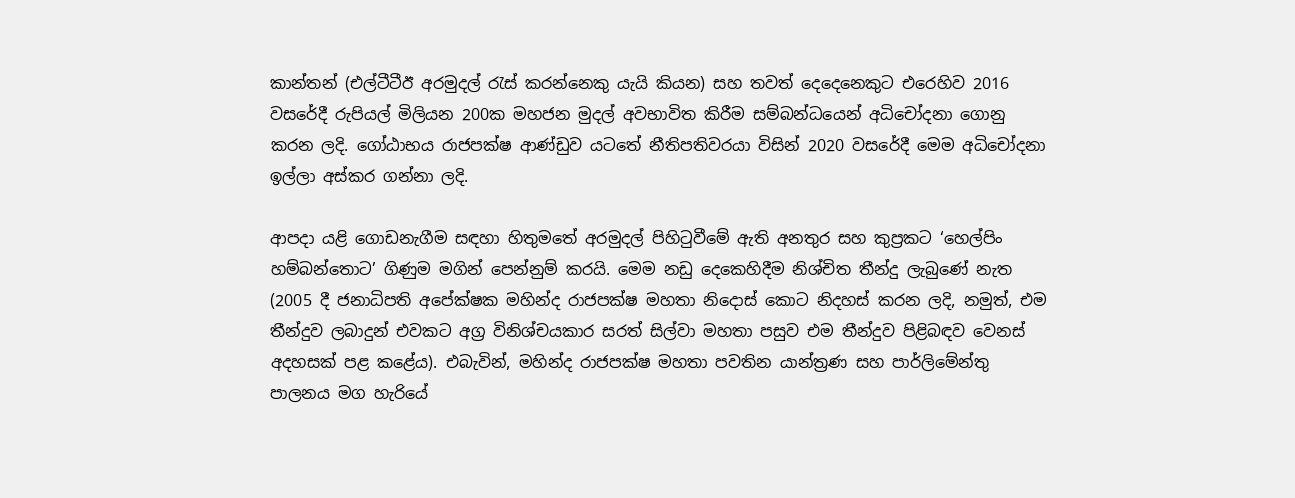කාන්තන් (එල්ටීටීඊ අරමුදල් රැස් කරන්නෙකු යැයි කියන) සහ තවත් දෙදෙනෙකුට එරෙහිව 2016 වසරේදී රුපියල් මිලියන 200ක මහජන මුදල් අවභාවිත කිරීම සම්බන්ධයෙන් අධිචෝදනා ගොනු කරන ලදි. ගෝඨාභය රාජපක්ෂ ආණ්ඩුව යටතේ නීතිපතිවරයා විසින් 2020 වසරේදී මෙම අධිචෝදනා ඉල්ලා අස්කර ගන්නා ලදි.

ආපදා යළි ගොඩනැගීම සඳහා හිතුමතේ අරමුදල් පිහිටුවීමේ ඇති අනතුර සහ කුප්‍රකට ‘හෙල්පිං හම්බන්තොට’ ගිණුම මගින් පෙන්නුම් කරයි. මෙම නඩු දෙකෙහිදීම නිශ්චිත තීන්දු ලැබුණේ නැත (2005 දී ජනාධිපති අපේක්ෂක මහින්ද රාජපක්ෂ මහතා නිදොස් කොට නිදහස් කරන ලදි, නමුත්, එම තීන්දුව ලබාදුන් එවකට අග්‍ර විනිශ්චයකාර සරත් සිල්වා මහතා පසුව එම තීන්දුව පිළිබඳව වෙනස් අදහසක් පළ කළේය). එබැවින්, මහින්ද රාජපක්ෂ මහතා පවතින යාන්ත්‍රණ සහ පාර්ලිමේන්තු පාලනය මග හැරියේ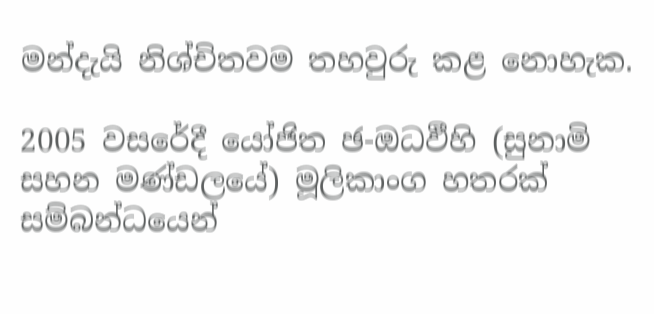මන්දැයි නිශ්චිතවම තහවුරු කළ නොහැක.

2005 වසරේදී යෝජිත ඡ-ඔධඵීහි (සුනාමි සහන මණ්ඩලයේ) මූලිකාංග හතරක් සම්බන්ධයෙන්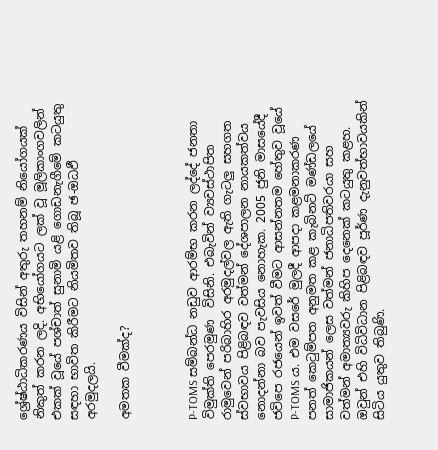ශ්‍රේෂ්ඨාධිකරණය විසින් අතුරු තහනම් නියෝගයක් නිකුත් කරන ලදි. අභියෝගයට ලක් වූ මූලිකාංගවලින් එකක් වූයේ පශ්චාත් සුනාමි යළි ගොඩනැගීමේ කටයුතු සඳහා භාවිත කිරීමට නියමිතව තිබූ ඡ-ඔධඵී අරමුදලයි.

අමතක වීමක්ද?



P-TOMS සම්බන්ධ නඩුව ආරම්භ කරන ලද්දේ ජනතා විමුක්ති පෙරමුණ  විසිනි. එබැවින් ව්‍යවස්ථාපිත රාමුවෙන් පරිබාහිර අරමුදල්වල ඇති ගැටලු‍ සහගත ස්වභාවය පිළිබඳව වත්මන් දේශපාලන නායකත්වය නොදන්නා බව පැවසිය නොහැක. 2005 ජුනි මාසයේදී ජවිපෙ රජයෙන් ඉවත් වීමට ආසන්නතම හේතුව වූයේ P-TOMS ය. එම වසරේ මුලදී ආපදා කළමනාකරණ පනත් කෙටුම්පත අනුමත කළ කැබිනට් මණ්ඩලයේ සාමාජිකයන් ලෙස වත්මන් ජනාධිපතිවරයා සහ වත්මන් අමාත්‍යවරු කිහිප දෙනෙක් කටයුතු කළහ. ඔවුන් එහි විධිවිධාන පිළිබඳව පූර්ණ දැනුවත්භාවයකින් සිටිය යුතුව තිබුණි.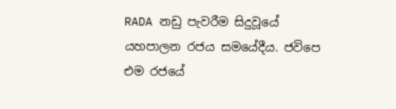RADA නඩු පැවරීම සිදුවූයේ යහපාලන රජය සමයේදීය. ජවිපෙ එම රජයේ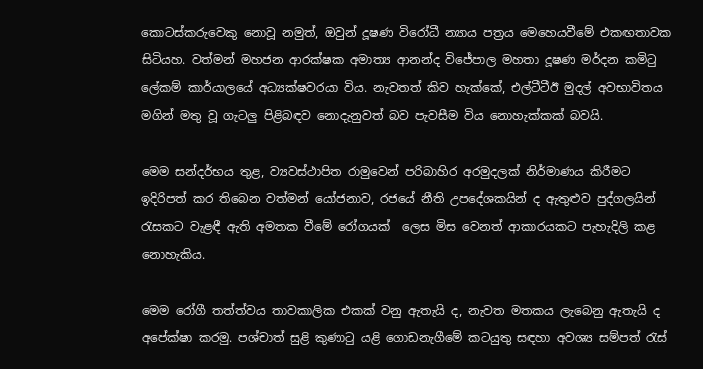කොටස්කරුවෙකු නොවූ නමුත්, ඔවුන් දූෂණ විරෝධී න්‍යාය පත්‍රය මෙහෙයවීමේ එකඟතාවක සිටියහ. වත්මන් මහජන ආරක්ෂක අමාත්‍ය ආනන්ද විජේපාල මහතා දූෂණ මර්දන කමිටු ලේකම් කාර්යාලයේ අධ්‍යක්ෂවරයා විය. නැවතත් කිව හැක්කේ, එල්ටීටීඊ මුදල් අවභාවිතය මගින් මතු වූ ගැටලු‍ පිළිබඳව නොදැනුවත් බව පැවසීම විය නොහැක්කක් බවයි.

මෙම සන්දර්භය තුළ, ව්‍යවස්ථාපිත රාමුවෙන් පරිබාහිර අරමුදලක් නිර්මාණය කිරීමට ඉදිරිපත් කර තිබෙන වත්මන් යෝජනාව, රජයේ නීති උපදේශකයින් ද ඇතුළුව පුද්ගලයින් රැසකට වැළඳී ඇති අමතක වීමේ රෝගයක්  ලෙස මිස වෙනත් ආකාරයකට පැහැදිලි කළ නොහැකිය.

මෙම රෝගී තත්ත්වය තාවකාලික එකක් වනු ඇතැයි ද, නැවත මතකය ලැබෙනු ඇතැයි ද අපේක්ෂා කරමු. පශ්චාත් සුළි කුණාටු යළි ගොඩනැගීමේ කටයුතු සඳහා අවශ්‍ය සම්පත් රැස්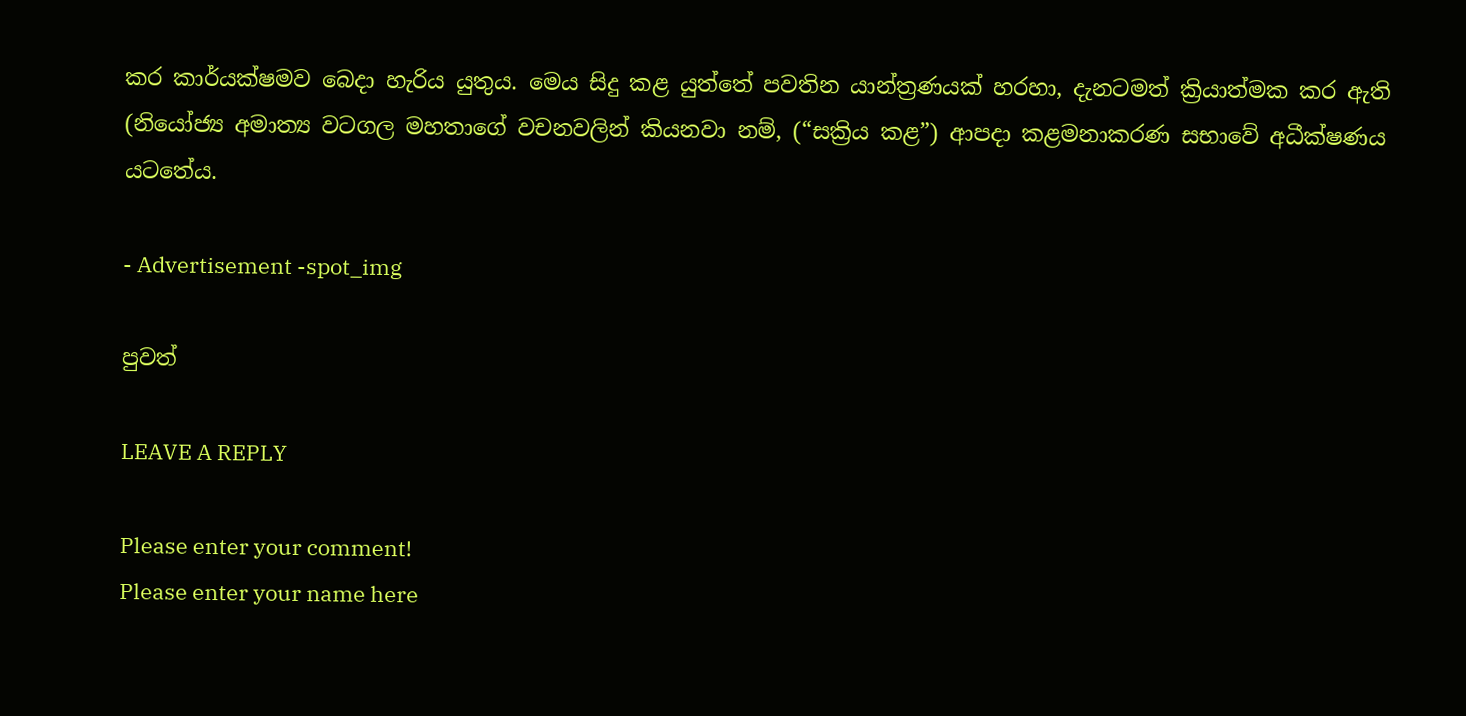කර කාර්යක්ෂමව බෙදා හැරිය යුතුය. මෙය සිදු කළ යුත්තේ පවතින යාන්ත්‍රණයක් හරහා, දැනටමත් ක්‍රියාත්මක කර ඇති (නියෝජ්‍ය අමාත්‍ය වටගල මහතාගේ වචනවලින් කියනවා නම්, (“සක්‍රිය කළ”) ආපදා කළමනාකරණ සභාවේ අධීක්ෂණය යටතේය.

- Advertisement -spot_img

පුවත්

LEAVE A REPLY

Please enter your comment!
Please enter your name here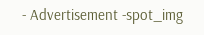- Advertisement -spot_img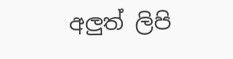අලුත් ලිපි